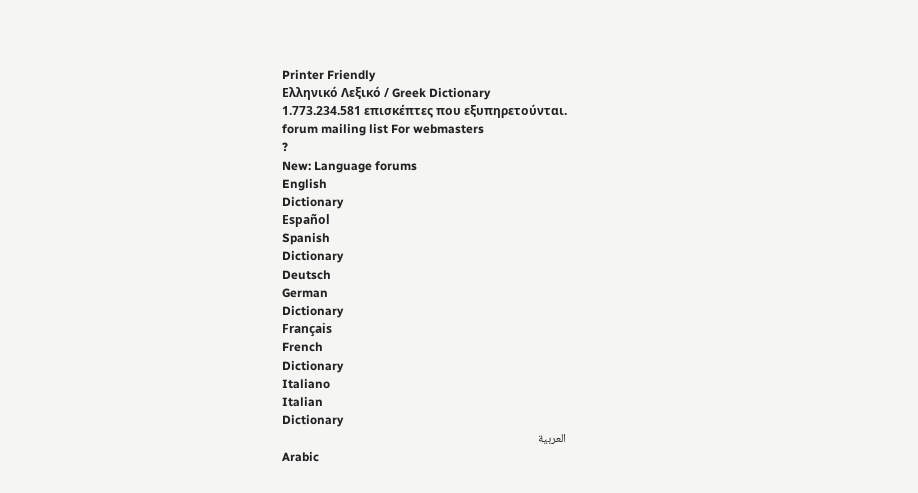Printer Friendly
Ελληνικό Λεξικό / Greek Dictionary
1.773.234.581 επισκέπτες που εξυπηρετούνται.
forum mailing list For webmasters
?
New: Language forums
English
Dictionary
Español
Spanish
Dictionary
Deutsch
German
Dictionary
Français
French
Dictionary
Italiano
Italian
Dictionary
العربية
Arabic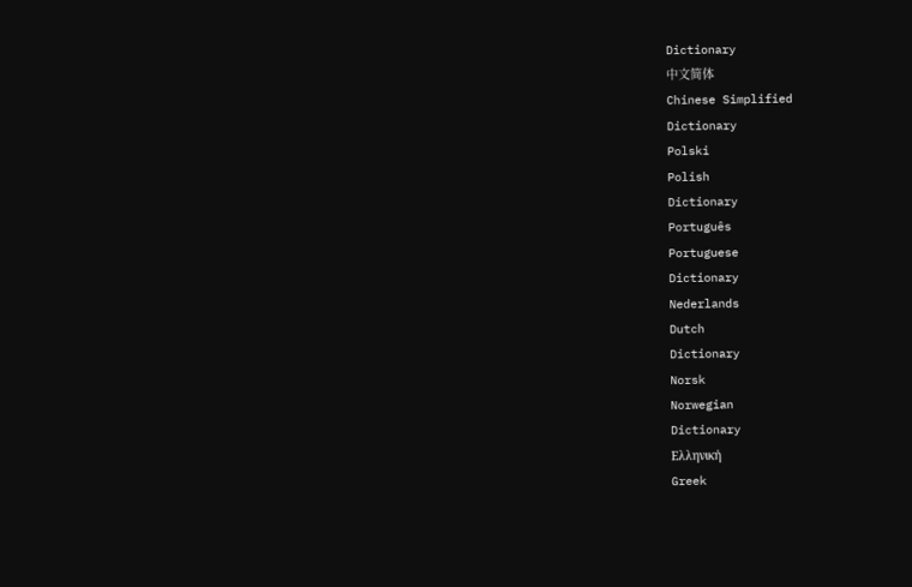Dictionary
中文简体
Chinese Simplified
Dictionary
Polski
Polish
Dictionary
Português
Portuguese
Dictionary
Nederlands
Dutch
Dictionary
Norsk
Norwegian
Dictionary
Ελληνική
Greek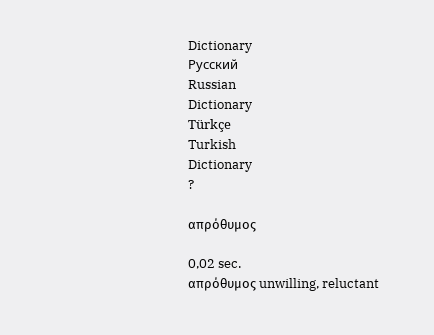Dictionary
Русский
Russian
Dictionary
Türkçe
Turkish
Dictionary
?

απρόθυμος

0,02 sec.
απρόθυμος unwilling, reluctant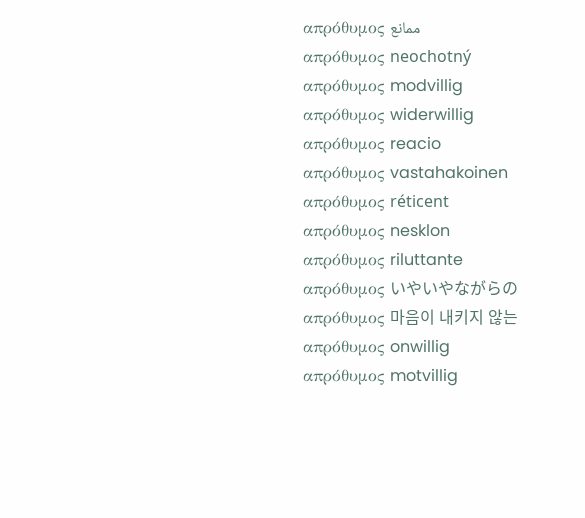απρόθυμος ممانع
απρόθυμος neochotný
απρόθυμος modvillig
απρόθυμος widerwillig
απρόθυμος reacio
απρόθυμος vastahakoinen
απρόθυμος réticent
απρόθυμος nesklon
απρόθυμος riluttante
απρόθυμος いやいやながらの
απρόθυμος 마음이 내키지 않는
απρόθυμος onwillig
απρόθυμος motvillig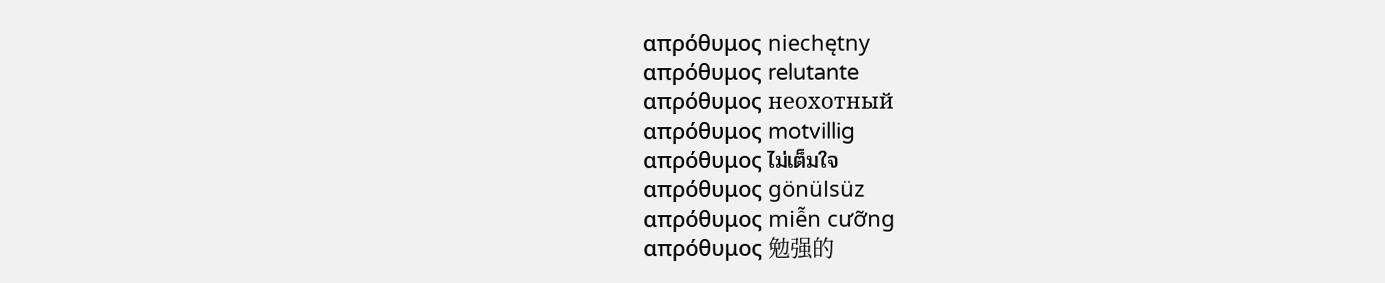απρόθυμος niechętny
απρόθυμος relutante
απρόθυμος неохотный
απρόθυμος motvillig
απρόθυμος ไม่เต็มใจ
απρόθυμος gönülsüz
απρόθυμος miễn cưỡng
απρόθυμος 勉强的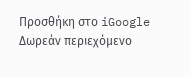Προσθήκη στο iGoogle
Δωρεάν περιεχόμενο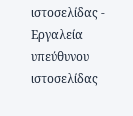ιστοσελίδας - Εργαλεία υπεύθυνου ιστοσελίδας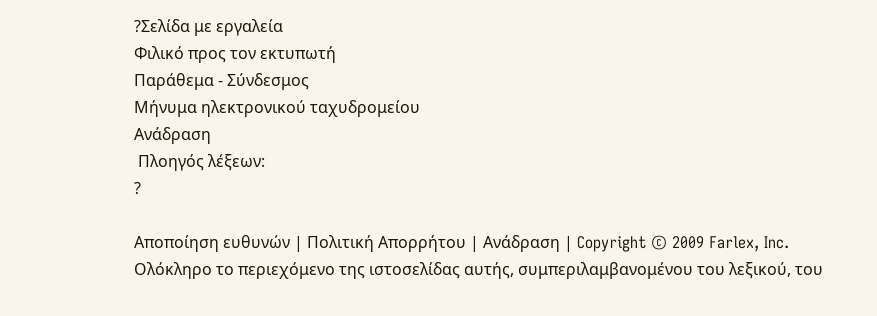?Σελίδα με εργαλεία
Φιλικό προς τον εκτυπωτή
Παράθεμα - Σύνδεσμος
Μήνυμα ηλεκτρονικού ταχυδρομείου
Ανάδραση
 Πλοηγός λέξεων:
?

Αποποίηση ευθυνών | Πολιτική Απορρήτου | Ανάδραση | Copyright © 2009 Farlex, Inc.
Ολόκληρο το περιεχόμενο της ιστοσελίδας αυτής, συμπεριλαμβανομένου του λεξικού, του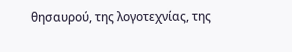θησαυρού, της λογοτεχνίας, της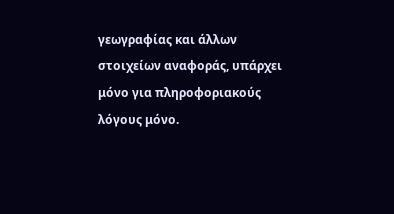γεωγραφίας και άλλων στοιχείων αναφοράς, υπάρχει μόνο για πληροφοριακούς λόγους μόνο.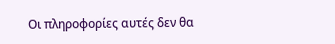Οι πληροφορίες αυτές δεν θα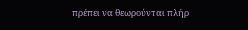πρέπει να θεωρούνται πλήρ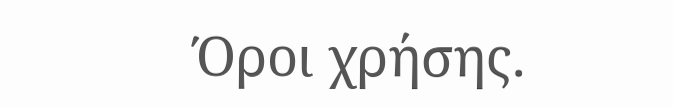Όροι χρήσης.